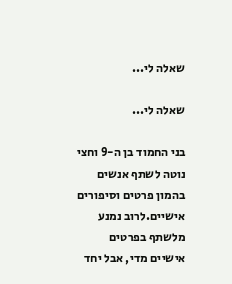שאלה לי...

שאלה לי...

בני החמוד בן ה-9 וחצי נוטה לשתף אנשים בהמון פרטים וסיפורים אישיים.לרוב נמנע מלשתף בפרטים אישיים מדי, אבל יחד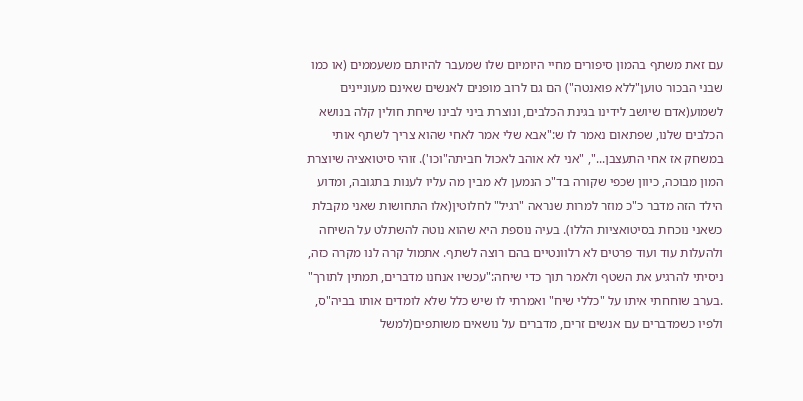עם זאת משתף בהמון סיפורים מחיי היומיום שלו שמעבר להיותם משעממים (או כמו שבני הבכור טוען"ללא פואנטה") הם גם לרוב מופנים לאנשים שאינם מעוניינים לשמוע(אדם שיושב לידינו בגינת הכלבים, ונוצרת ביני לבינו שיחת חולין קלה בנושא הכלבים שלנו, שפתאום נאמר לו ש:"אבא שלי אמר לאחי שהוא צריך לשתף אותי במשחק אז אחי התעצבן...", "אני לא אוהב לאכול חביתה"וכו'). זוהי סיטואציה שיוצרת המון מבוכה, כיוון שכפי שקורה בד"כ הנמען לא מבין מה עליו לענות בתגובה, ומדוע הילד הזה מדבר כ"כ מוזר למרות שנראה "רגיל" לחלוטין(אלו התחושות שאני מקבלת כשאני נוכחת בסיטואציות הללו). בעיה נוספת היא שהוא נוטה להשתלט על השיחה ולהעלות עוד ועוד פרטים לא רלוונטיים בהם רוצה לשתף. אתמול קרה לנו מקרה כזה, ניסיתי להרגיע את השטף ולאמר תוך כדי שיחה:"עכשיו אנחנו מדברים, תמתין לתורך" .בערב שוחחתי איתו על "כללי שיח" ואמרתי לו שיש כלל שלא לומדים אותו בביה"ס, ולפיו כשמדברים עם אנשים זרים, מדברים על נושאים משותפים(למשל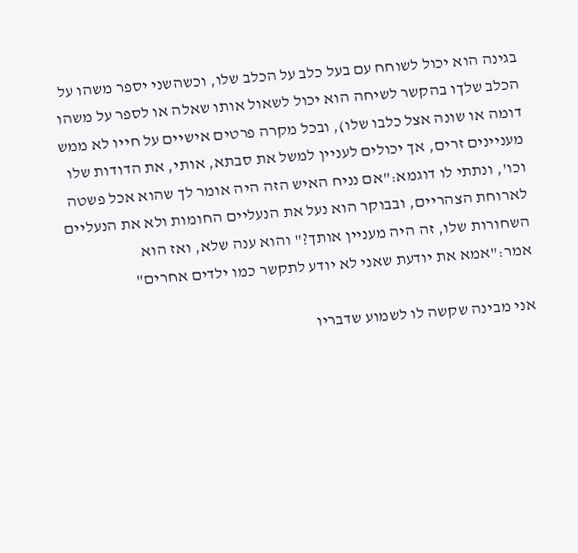בגינה הוא יכול לשוחח עם בעל כלב על הכלב שלו, וכשהשני יספר משהו על הכלב שלךו בהקשר לשיחה הוא יכול לשאול אותו שאלה או לספר על משהו דומה או שונה אצל כלבו שלו), ובכל מקרה פרטים אישיים על חייו לא ממש מעניינים זרים, אך יכולים לעניין למשל את סבתא, אותי, את הדודות שלו וכו', ונתתי לו דוגמא:"אם נניח האיש הזה היה אומר לך שהוא אכל פשטה לארוחת הצהריים, ובבוקר הוא נעל את הנעליים החומות ולא את הנעליים השחורות שלו, זה היה מעניין אותך?" והוא ענה שלא, ואז הוא אמר:"אמא את יודעת שאני לא יודע לתקשר כמו ילדים אחרים"

אני מבינה שקשה לו לשמוע שדבריו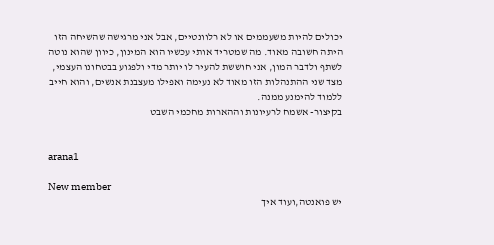יכולים להיות משעממים או לא רלוונטיים, אבל אני מרגישה שהשיחה הזו היתה חשובה מאוד. מה שמטריד אותי עכשיו הוא המינון, כיוון שהוא נוטה לשתף ולדבר המון, אני חוששת להעיר לו יותר מדי ולפגוע בבטחונו העצמי, מצד שני ההתנהלות הזו מאוד לא נעימה ואפילו מעצבנת אנשים, והוא חייב ללמוד להימנע ממנה.
בקיצור- אשמח לרעיונות וההארות מחכמי השבט


arana1

New member
יש פואנטה,ועוד איך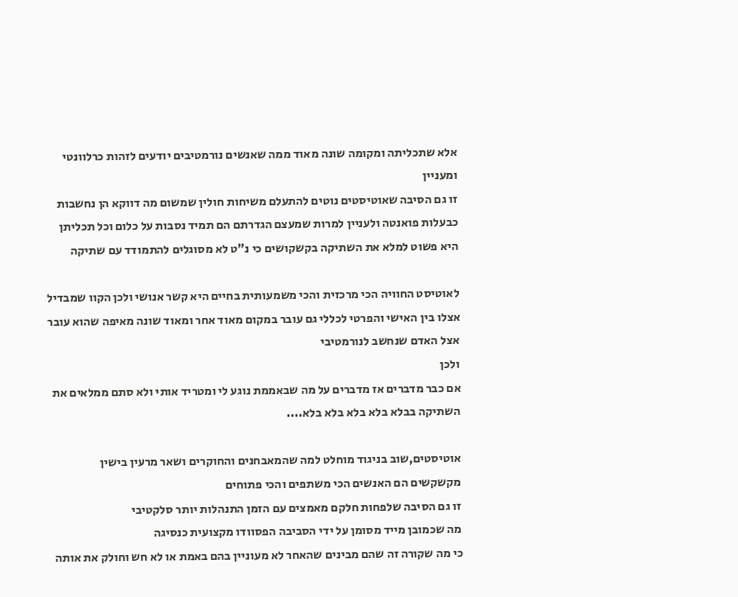אלא שתכליתה ומקומה שונה מאוד ממה שאנשים נורמטיבים יודעים לזהות כרלוונטי ומעניין
זו גם הסיבה שאוטיסטים נוטים להתעלם משיחות חולין שמשום מה דווקא הן נחשבות כבעלות פואנטה ולעניין למרות שמעצם הגדרתם הם תמיד נסבות על כלום וכל תכליתן היא פשוט למלא את השתיקה בקשקושים כי נ"ט לא מסוגלים להתמודד עם שתיקה

לאוטיסט החוויה הכי מרכזית והכי משמעותית בחיים היא קשר אנושי ולכן הקוו שמבדיל אצלו בין האישי והפרטי לכללי גם עובר במקום מאוד אחר ומאוד שונה מאיפה שהוא עובר אצל האדם שנחשב לנורמטיבי
ולכן
אם כבר מדברים אז מדברים על מה שבאממת נוגע לי ומטריד אותי ולא סתם ממלאים את השתיקה בבלא בלא בלא בלא בלא....

אוטיסטים,שוב בניגוד מוחלט למה שהמאבחנים והחוקרים ושאר מרעין בישין מקשקשים הם האנשים הכי משתפים והכי פתוחים
זו גם הסיבה שלפחות חלקם מאמצים עם הזמן התנהלות יותר סלקטיבי
מה שכמובן מייד מסומן על ידי הסביבה הפסוודו מקצועית כנסיגה
כי מה שקורה זה שהם מבינים שהאחר לא מעוניין בהם באמת או לא חש וחולק את אותה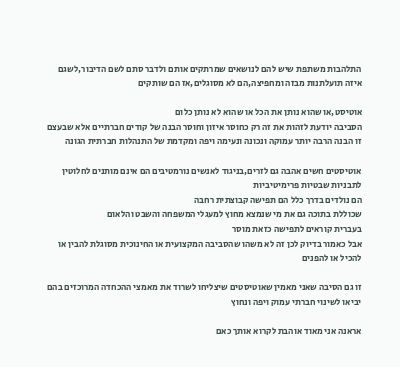התלהבות משתפת שיש להם לנושאים שמרתקים אותם ולדבר סתם לשם הדיבור,לשגם איזה תועלתנות מבזה ומחפיצה,הם לא מסוגלים,אז הם שותקים

אוטיסט,או שהוא נותן את הכל או שהוא לא נותן כלום
הסביבה יודעת לזהות את זה רק כחוסר איזון וחוסר הבנה של קודים חברתיים אלא שבעצם זו הבנה הרבה יותר עמוקה ונכונה ונעימה ויפה ומקדמת של התנהלות חברתית הגונה

אוטיסטים חשים אהבה גם לזרים,בניגוד לאנשים נורמטיבים הם אינם מותנים לחלוטין לתבניות שבטיות פרימיטיביות
הם נולדים בדרך כלל הם תפישה קבוצתית רחבה
שכוללת בתוכה גם את מי שנמצא מחוץ למעגלי המשפחה והשבט והלאום
בעברית קוראים לתפישה כזאת מוסר
אבל כאמור בדיוק לכן זה לא משהו שהסביבה המקצועית או החינוכית מסוגלת להבין או להכיל או להפנים

זו גם הסיבה שאני מאמין שאוטיסטים שיצליחו לשרוד את מאמצי ההכחדה המרוכזים בהם יביאו לשינוי חברתי עמוק ויפה ונחוץ

אראנה אני מאוד אוהבת לקרוא אותך כאם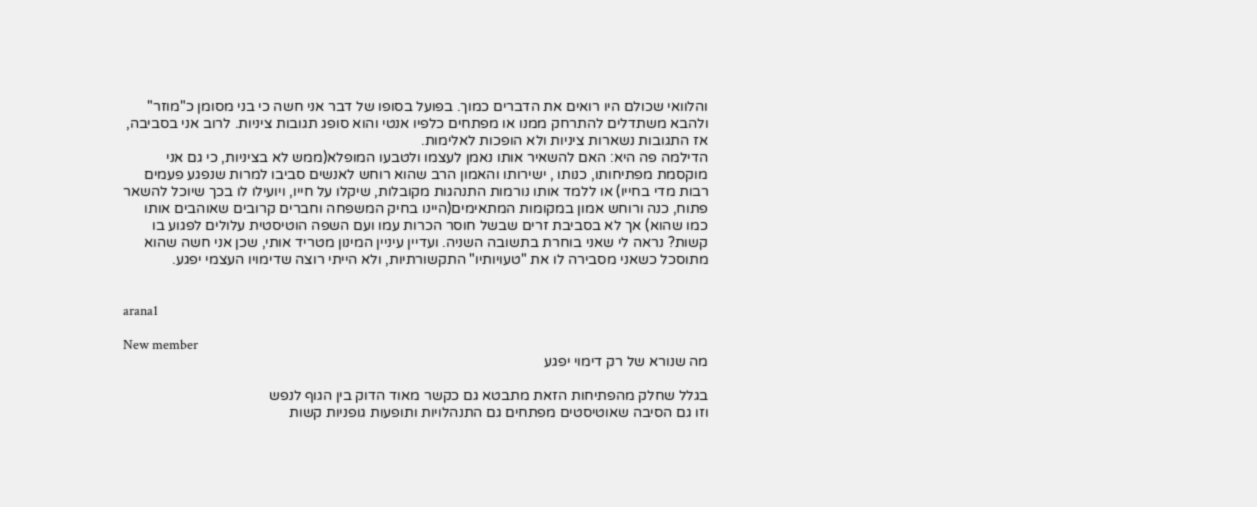והלוואי שכולם היו רואים את הדברים כמוך. בפועל בסופו של דבר אני חשה כי בני מסומן כ"מוזר" ולהבא משתדלים להתרחק ממנו או מפתחים כלפיו אנטי והוא סופג תגובות ציניות. לרוב אני בסביבה, אז התגובות נשארות ציניות ולא הופכות לאלימות.
הדילמה פה היא: האם להשאיר אותו נאמן לעצמו ולטבעו המופלא(ממש לא בציניות, כי גם אני מוקסמת מפתיחותו, כנותו , ישירותו והאמון הרב שהוא רוחש לאנשים סביבו למרות שנפגע פעמים רבות מדי בחייו) או ללמד אותו נורמות התנהגות מקובלות, שיקלו על חייו, ויועילו לו בכך שיוכל להשאר פתוח, כנה ורוחש אמון במקומות המתאימים(היינו בחיק המשפחה וחברים קרובים שאוהבים אותו כמו שהוא) אך לא בסביבת זרים שבשל חוסר הכרות עמו ועם השפה הוטיסטית עלולים לפגוע בו קשות? נראה לי שאני בוחרת בתשובה השניה. ועדיין עיניין המינון מטריד אותי, שכן אני חשה שהוא מתוסכל כשאני מסבירה לו את "טעויותיו" התקשורתיות, ולא הייתי רוצה שדימויו העצמי יפגע.


arana1

New member
מה שנורא של רק דימוי יפגע

בגלל שחלק מהפתיחות הזאת מתבטא גם כקשר מאוד הדוק בין הגוף לנפש
וזו גם הסיבה שאוטיסטים מפתחים גם התנהלויות ותופעות גופניות קשות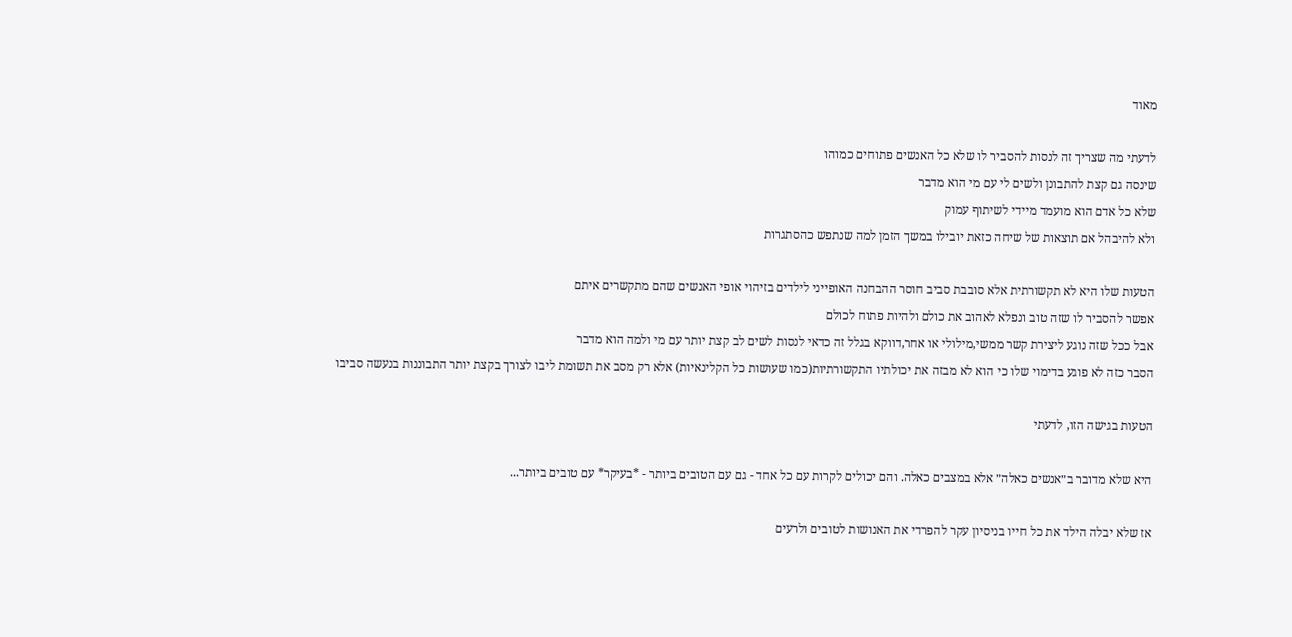מאוד

לדעתי מה שצריך זה לנסות להסביר לו שלא כל האנשים פתוחים כמוהו
שינסה גם קצת להתבונן ולשים לי עם מי הוא מדבר
שלא כל אדם הוא מועמד מיידי לשיתוף עמוק
ולא להיבהל אם תוצאות של שיחה כזאת יובילו במשך הזמן למה שנתפש כהסתגרות

הטעות שלו היא לא תקשורתית אלא סובבת סביב חוסר ההבחנה האופייני לילדים בזיהוי אופי האנשים שהם מתקשרים איתם
אפשר להסביר לו שזה טוב ונפלא לאהוב את כולם ולהיות פתוח לכולם
אבל ככל שזה נוגע ליצירת קשר ממשי,מילולי או אחר,דווקא בגלל זה כדאי לנסות לשים לב קצת יותר עם מי ולמה הוא מדבר
הסבר כזה לא פוגע בדימוי שלו כי הוא לא מבזה את יכולתיו התקשורתיות(כמו שעושות כל הקלינאיות) אלא רק מסב את תשומת ליבו לצורך בקצת יותר התבוננות בנעשה סביבו

הטעות בגישה הזו, לדעתי

היא שלא מדובר ב״אנשים כאלה״ אלא במצבים כאלה. והם יכולים לקרות עם כל אחד - גם עם הטובים ביותר - *בעיקר* עם טובים ביותר...

אז שלא יבלה הילד את כל חייו בניסיון עקר להפרדי את האנושות לטובים ולרעים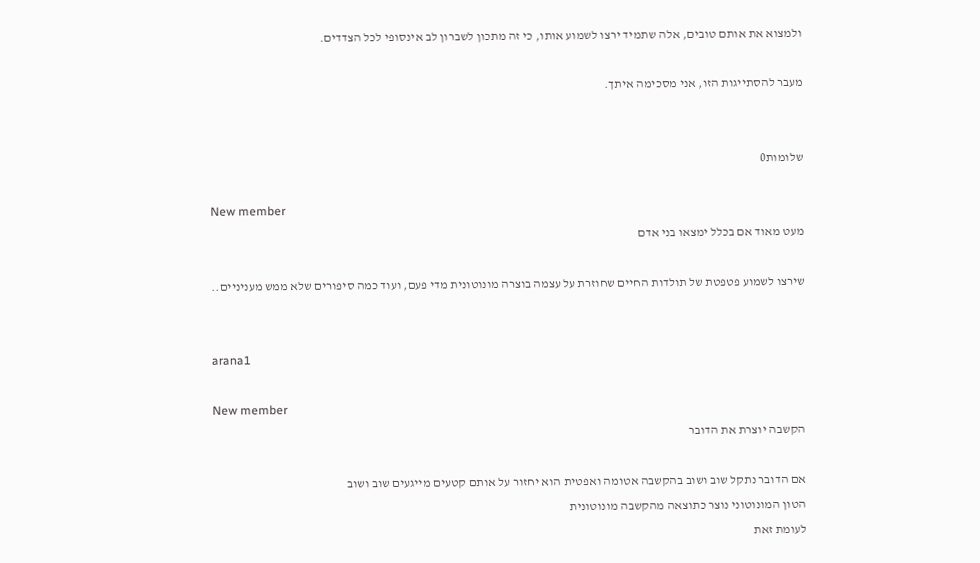ולמצוא את אותם טובים, אלה שתמיד ירצו לשמוע אותו, כי זה מתכון לשברון לב אינסופי לכל הצדדים.

מעבר להסתייגות הזו, אני מסכימה איתך.


שלומות0

New member
מעט מאוד אם בכלל ימצאו בני אדם

שירצו לשמוע פטפטת של תולדות החיים שחוזרת על עצמה בוצרה מונוטונית מדי פעם, ועוד כמה סיפורים שלא ממש מעניניים..


arana1

New member
הקשבה יוצרת את הדובר

אם הדובר נתקל שוב ושוב בהקשבה אטומה ואפטית הוא יחזור על אותם קטעים מייגעים שוב ושוב
הטון המונוטוני נוצר כתוצאה מהקשבה מונוטונית
לעומת זאת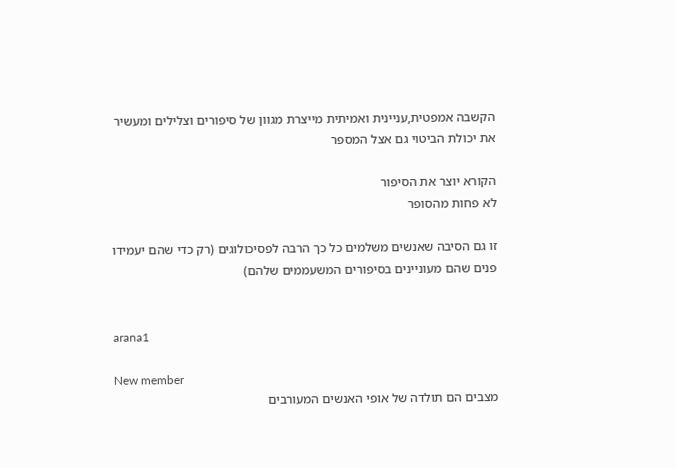הקשבה אמפטית,עניינית ואמיתית מייצרת מגוון של סיפורים וצלילים ומעשיר את יכולת הביטוי גם אצל המספר

הקורא יוצר את הסיפור
לא פחות מהסופר

זו גם הסיבה שאנשים משלמים כל כך הרבה לפסיכולוגים (רק כדי שהם יעמידו פנים שהם מעוניינים בסיפורים המשעממים שלהם)


arana1

New member
מצבים הם תולדה של אופי האנשים המעורבים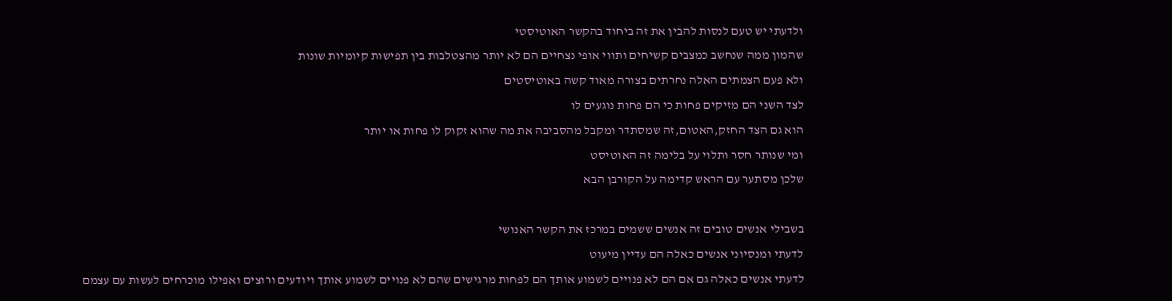ולדעתי יש טעם לנסות להבין את זה ביחוד בהקשר האוטיסטי
שהמון ממה שנחשב כמצבים קשיחים ותווי אופי נצחיים הם לא יותר מהצטלבות בין תפישות קיומיות שונות
ולא פעם הצמתים האלה נחרתים בצורה מאוד קשה באוטיסטים
לצד השני הם מזיקים פחות כי הם פחות נוגעים לו
הוא גם הצד החזק,האטום,זה שמסתדר ומקבל מהסביבה את מה שהוא זקוק לו פחות או יותר
ומי שנותר חסר ותלוי על בלימה זה האוטיסט
שלכן מסתער עם הראש קדימה על הקורבן הבא

בשבילי אנשים טובים זה אנשים ששמים במרכז את הקשר האנושי
לדעתי ומנסיוני אנשים כאלה הם עדיין מיעוט
לדעתי אנשים כאלה גם אם הם לא פנויים לשמוע אותך הם לפחות מרגישים שהם לא פנויים לשמוע אותך ויודעים ורוצים ואפילו מוכרחים לעשות עם עצמם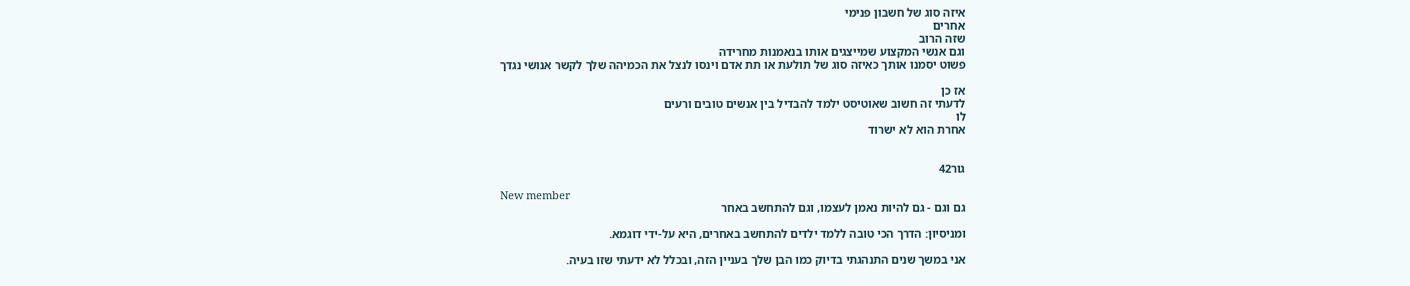איזה סוג של חשבון פנימי
אחרים
שזה הרוב
וגם אנשי המקצוע שמייצגים אותו בנאמנות מחרידה
פשוט יסמנו אותך כאיזה סוג של תולעת או תת אדם וינסו לנצל את הכמיהה שלך לקשר אנושי נגדך

אז כן
לדעתי זה חשוב שאוטיסט ילמד להבדיל בין אנשים טובים ורעים
לו
אחרת הוא לא ישרוד


גור42

New member
גם וגם - גם להיות נאמן לעצמו, וגם להתחשב באחר

ומניסיון: הדרך הכי טובה ללמד ילדים להתחשב באחרים, היא על-ידי דוגמא.

אני במשך שנים התנהגתי בדיוק כמו הבן שלך בעניין הזה, ובכלל לא ידעתי שזו בעיה.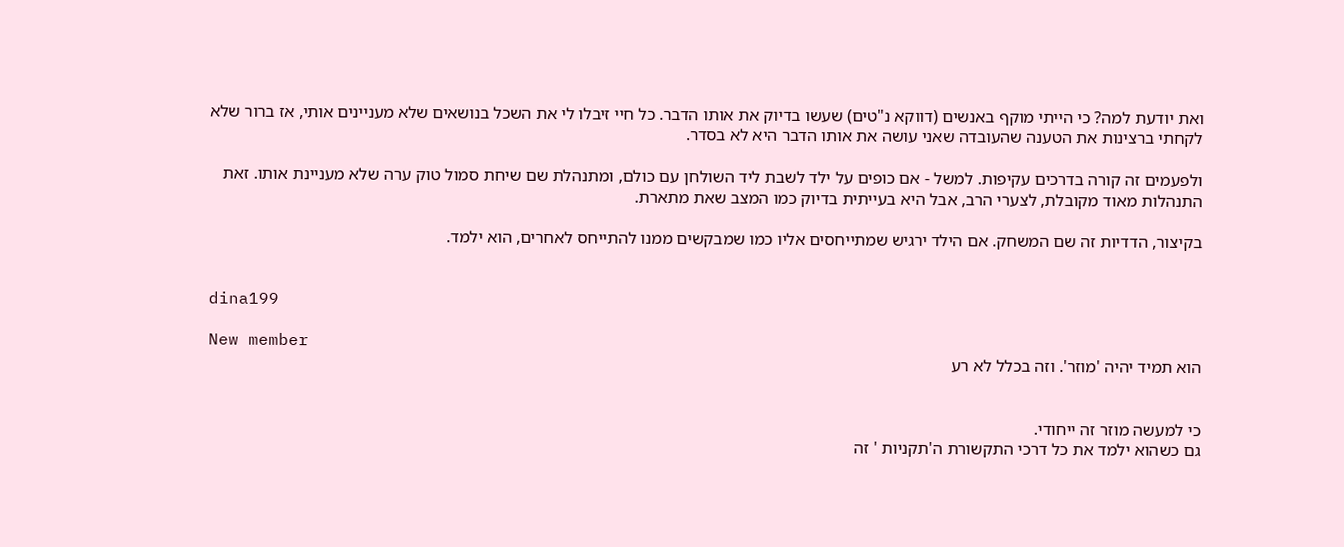ואת יודעת למה? כי הייתי מוקף באנשים (דווקא נ"טים) שעשו בדיוק את אותו הדבר. כל חיי זיבלו לי את השכל בנושאים שלא מעניינים אותי, אז ברור שלא לקחתי ברצינות את הטענה שהעובדה שאני עושה את אותו הדבר היא לא בסדר.

ולפעמים זה קורה בדרכים עקיפות. למשל - אם כופים על ילד לשבת ליד השולחן עם כולם, ומתנהלת שם שיחת סמול טוק ערה שלא מעניינת אותו. זאת התנהלות מאוד מקובלת, לצערי הרב, אבל היא בעייתית בדיוק כמו המצב שאת מתארת.

בקיצור, הדדיות זה שם המשחק. אם הילד ירגיש שמתייחסים אליו כמו שמבקשים ממנו להתייחס לאחרים, הוא ילמד.


dina199

New member
הוא תמיד יהיה 'מוזר'. וזה בכלל לא רע


כי למעשה מוזר זה ייחודי.
גם כשהוא ילמד את כל דרכי התקשורת ה'תקניות ' זה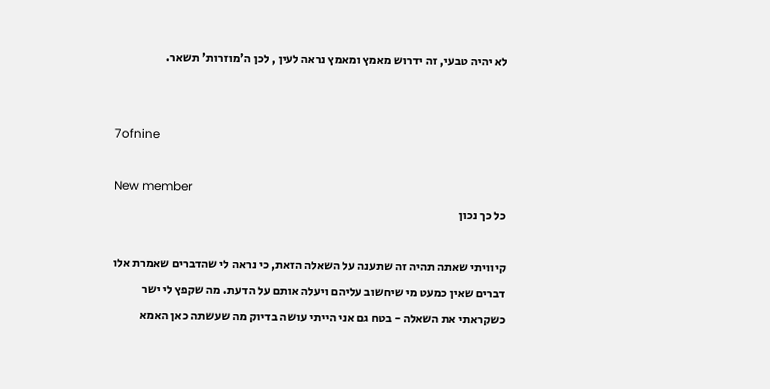לא יהיה טבעי, זה ידרוש מאמץ ומאמץ נראה לעין , לכן ה'מוזרות' תשאר.


7ofnine

New member
כל כך נכון

קיוויתי שאתה תהיה זה שתענה על השאלה הזאת, כי נראה לי שהדברים שאמרת אלו דברים שאין כמעט מי שיחשוב עליהם ויעלה אותם על הדעת. מה שקפץ לי ישר כשקראתי את השאלה - בטח גם אני הייתי עושה בדיוק מה שעשתה כאן האמא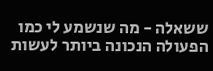ששאלה - מה שנשמע לי כמו הפעולה הנכונה ביותר לעשות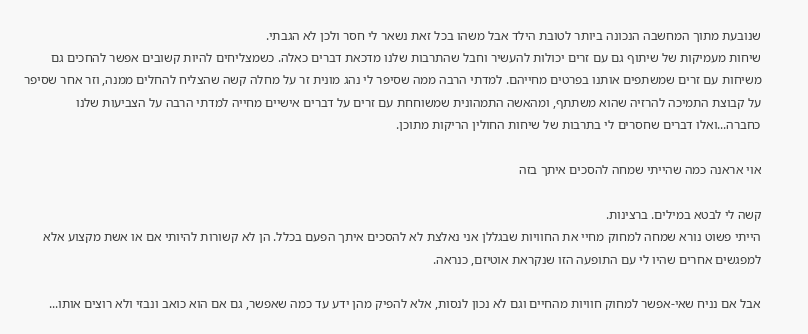שנובעת מתוך המחשבה הנכונה ביותר לטובת הילד אבל משהו בכל זאת נשאר לי חסר ולכן לא הגבתי.
שיחות מעמיקות של שיתוף גם עם זרים יכולות להעשיר וחבל שהתרבות שלנו מדכאת דברים כאלה. כשמצליחים להיות קשובים אפשר להחכים גם משיחות עם זרים שמשתפים אותנו בפרטים מחייהם. למדתי הרבה ממה שסיפר לי נהג מונית זר על מחלה קשה שהצליח להחלים ממנה, וזר אחר שסיפר על קבוצת התמיכה להרזיה שהוא משתתף, ומהאשה התמהונית שמשוחחת עם זרים על דברים אישיים מחייה למדתי הרבה על הצביעות שלנו כחברה...ואלו דברים שחסרים לי בתרבות של שיחות החולין הריקות מתוכן.

אוי אראנה כמה שהייתי שמחה להסכים איתך בזה

קשה לי לבטא במילים. ברצינות.
הייתי פשוט נורא שמחה למחוק מחיי את החוויות שבגללן אני נאלצת לא להסכים איתך הפעם בכלל. הן לא קשורות להיותי אם או אשת מקצוע אלא למפגשים אחרים שהיו לי עם התופעה הזו שנקראת אוטיזם, כנראה.

אבל אם נניח שאי-אפשר למחוק חוויות מהחיים וגם לא נכון לנסות, אלא להפיק מהן ידע עד כמה שאפשר, גם אם הוא כואב ונבזי ולא רוצים אותו...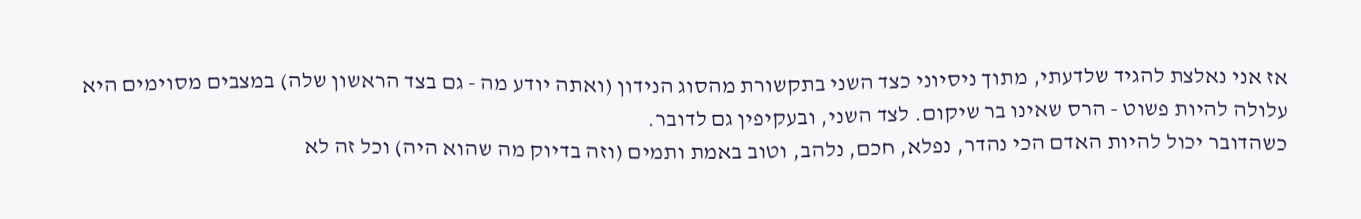אז אני נאלצת להגיד שלדעתי, מתוך ניסיוני כצד השני בתקשורת מהסוג הנידון (ואתה יודע מה - גם בצד הראשון שלה) במצבים מסוימים היא עלולה להיות פשוט - הרס שאינו בר שיקום. לצד השני, ובעקיפין גם לדובר.
כשהדובר יכול להיות האדם הכי נהדר, נפלא, חכם, נלהב, וטוב באמת ותמים (וזה בדיוק מה שהוא היה) וכל זה לא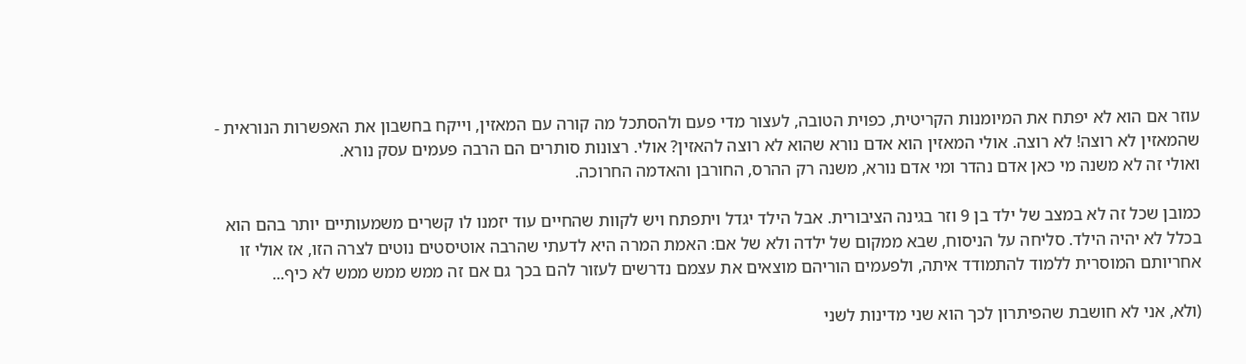עוזר אם הוא לא יפתח את המיומנות הקריטית, כפוית הטובה, לעצור מדי פעם ולהסתכל מה קורה עם המאזין, וייקח בחשבון את האפשרות הנוראית - שהמאזין לא רוצה! לא רוצה. אולי המאזין הוא אדם נורא שהוא לא רוצה להאזין? אולי. רצונות סותרים הם הרבה פעמים עסק נורא.
ואולי זה לא משנה מי כאן אדם נהדר ומי אדם נורא, משנה רק ההרס, החורבן והאדמה החרוכה.

כמובן שכל זה לא במצב של ילד בן 9 וזר בגינה הציבורית. אבל הילד יגדל ויתפתח ויש לקוות שהחיים עוד יזמנו לו קשרים משמעותיים יותר בהם הוא בכלל לא יהיה הילד. סליחה על הניסוח, שבא ממקום של ילדה ולא של אם: האמת המרה היא לדעתי שהרבה אוטיסטים נוטים לצרה הזו, אז אולי זו אחריותם המוסרית ללמוד להתמודד איתה, ולפעמים הוריהם מוצאים את עצמם נדרשים לעזור להם בכך גם אם זה ממש ממש ממש לא כיף...

(ולא, אני לא חושבת שהפיתרון לכך הוא שני מדינות לשני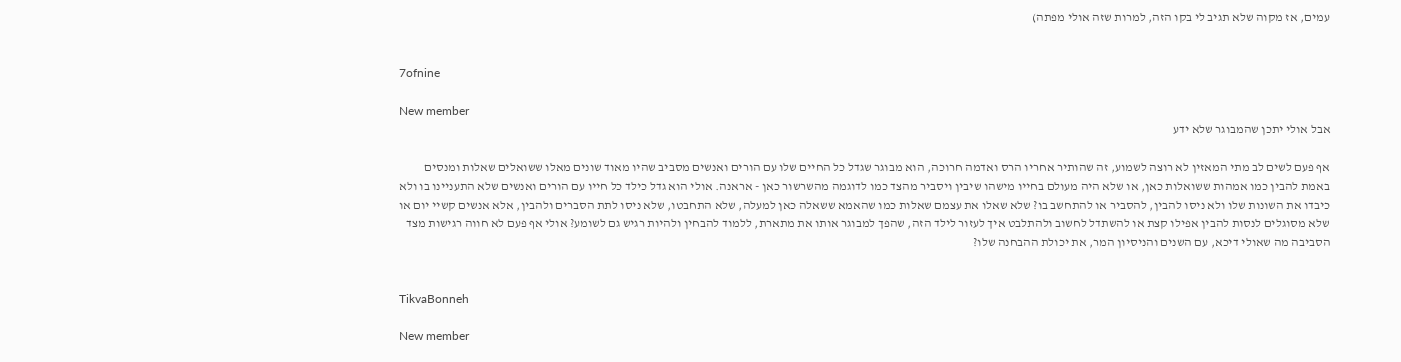עמים, אז מקוה שלא תגיב לי בקו הזה, למרות שזה אולי מפתה)


7ofnine

New member
אבל אולי יתכן שהמבוגר שלא ידע

אף פעם לשים לב מתי המאזין לא רוצה לשמוע, זה שהותיר אחריו הרס ואדמה חרוכה, הוא מבוגר שגדל כל החיים שלו עם הורים ואנשים מסביב שהיו מאוד שונים מאלו ששואלים שאלות ומנסים באמת להבין כמו אמהות ששואלות כאן, או שלא היה מעולם בחייו מישהו שיבין ויסביר מהצד כמו לדוגמה מהשרשור כאן - אראנה. אולי הוא גדל כילד כל חייו עם הורים ואנשים שלא התעניינו בו ולא כיבדו את השונות שלו ולא ניסו להבין, להסביר או להתחשב בו? שלא שאלו את עצמם שאלות כמו שהאמא ששאלה כאן למעלה, שלא התחבטו, שלא ניסו לתת הסברים ולהבין, אלא אנשים קשיי יום או שלא מסוגלים לנסות להבין אפילו קצת או להשתדל לחשוב ולהתלבט איך לעזור לילד הזה, שהפך למבוגר אותו את מתארת, ללמוד להבחין ולהיות רגיש גם לשומע? אולי אף פעם לא חווה רגישות מצד הסביבה מה שאולי דיכא, עם השנים והניסיון המר, את יכולת ההבחנה שלו?


TikvaBonneh

New member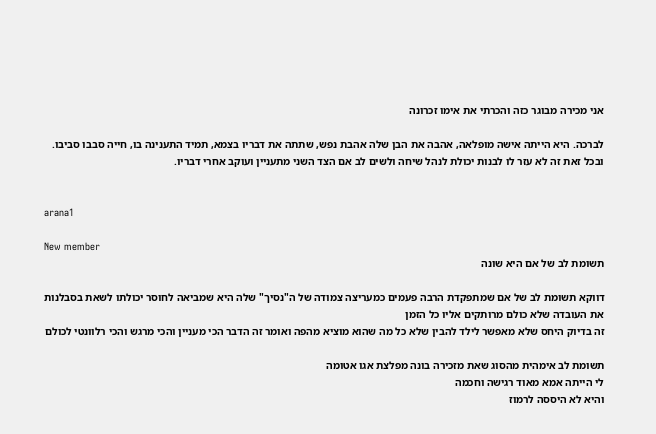אני מכירה מבוגר כזה והכרתי את אימו זכרונה

לברכה. היא הייתה אישה מופלאה, אהבה את הבן שלה אהבת נפש, שתתה את דבריו בצמא, תמיד התענינה בו, חייה סבבו סביבו. ובכל זאת זה לא עזר לו לבנות יכולת לנהל שיחה ולשים לב אם הצד השני מתעניין ועוקב אחרי דבריו.


arana1

New member
תשומת לב של אם היא שונה

דווקא תשומת לב של אם שמתפקדת הרבה פעמים כמעריצה צמודה של ה"נסיך" שלה היא שמביאה לחוסר יכולתו לשאת בסבלנות את העובדה שלא כולם מרותקים אליו כל הזמן
זה בדיוק היחס שלא מאפשר לילד להבין שלא כל מה שהוא מוציא מהפה ואומר זה הדבר הכי מעניין והכי מרגש והכי רלוונטי לכולם

תשומת לב אימהית מהסוג שאת מזכירה בונה מפלצת אגו אטומה
לי הייתה אמא מאוד רגישה וחכמה
והיא לא היססה לרמוז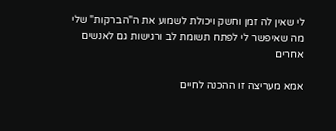לי שאין לה זמן וחשק ויכולת לשמוע את ה"הברקות" שלי
מה שאיפשר לי לפתח תשומת לב ורגישות גם לאנשים אחרים

אמא מעריצה זו ההכנה לחיים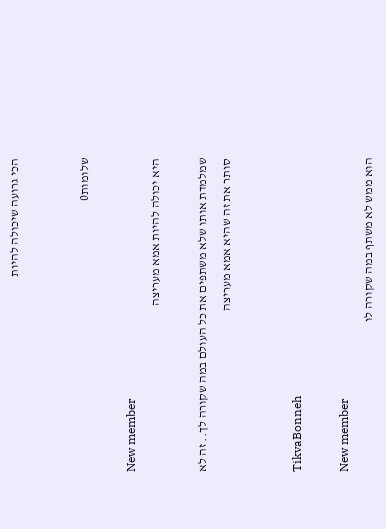הכי גרועה שיכולה להיות


שלומות0

New member
היא יכולה להיות אמא מעריצה

שמלמדת אותו שלא משתפים את כל העולם במה שקורה לך.. זה לא סותר את זה שהיא אמא מעריצה


TikvaBonneh

New member
הוא ממש לא משתף במה שקורה לו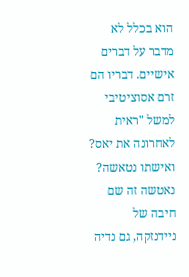הוא בכלל לא מדבר על דברים אישיים. דבריו הם זרם אסוציטיבי למשל "ראית לאחרונה את יאס? ואישתו נטאשה? נאטשה זה שם חיבה של ניידנזקה, גם נדיה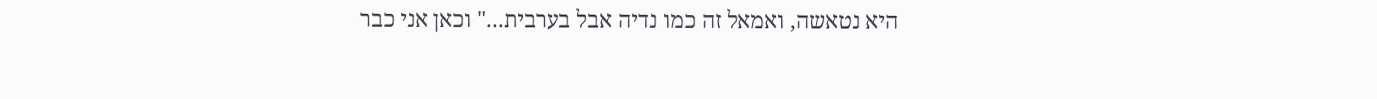היא נטאשה, ואמאל זה כמו נדיה אבל בערבית..." וכאן אני כבר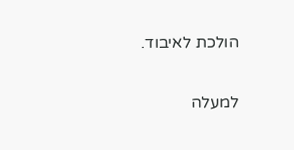הולכת לאיבוד.

למעלה